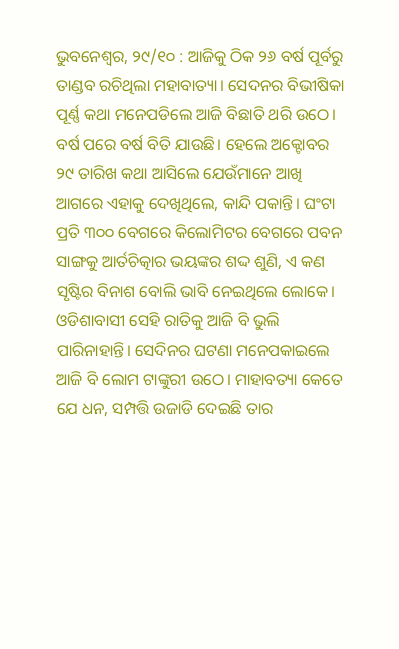ଭୁବନେଶ୍ୱର, ୨୯/୧୦ : ଆଜିକୁ ଠିକ ୨୬ ବର୍ଷ ପୂର୍ବରୁ ତାଣ୍ଡବ ରଚିଥିଲା ମହାବାତ୍ୟା। ସେଦନର ବିଭୀଷିକା ପୂର୍ଣ୍ଣ କଥା ମନେପଡିଲେ ଆଜି ବିଛାତି ଥରି ଉଠେ। ବର୍ଷ ପରେ ବର୍ଷ ବିତି ଯାଉଛି। ହେଲେ ଅକ୍ଟୋବର ୨୯ ତାରିଖ କଥା ଆସିଲେ ଯେଉଁମାନେ ଆଖି ଆଗରେ ଏହାକୁ ଦେଖିଥିଲେ, କାନ୍ଦି ପକାନ୍ତି। ଘଂଟା ପ୍ରତି ୩୦୦ ବେଗରେ କିଲୋମିଟର ବେଗରେ ପବନ ସାଙ୍ଗକୁ ଆର୍ତଚିତ୍କାର ଭୟଙ୍କର ଶଦ୍ଦ ଶୁଣି, ଏ କଣ ସୃଷ୍ଟିର ବିନାଶ ବୋଲି ଭାବି ନେଇଥିଲେ ଲୋକେ। ଓଡିଶାବାସୀ ସେହି ରାତିକୁ ଆଜି ବି ଭୁଲି ପାରିନାହାନ୍ତି। ସେଦିନର ଘଟଣା ମନେପକାଇଲେ ଆଜି ବି ଲୋମ ଟାଙ୍କୁରୀ ଉଠେ। ମାହାବତ୍ୟା କେତେ ଯେ ଧନ, ସମ୍ପତ୍ତି ଉଜାଡି ଦେଇଛି ତାର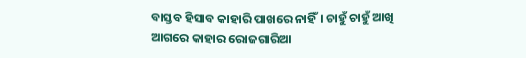ବାସ୍ତବ ହିସାବ କାହାରି ପାଖରେ ନାହିଁ। ଚାହୁଁ ଚାହୁଁ ଆଖି ଆଗରେ କାହାର ରୋଜଗାରିଆ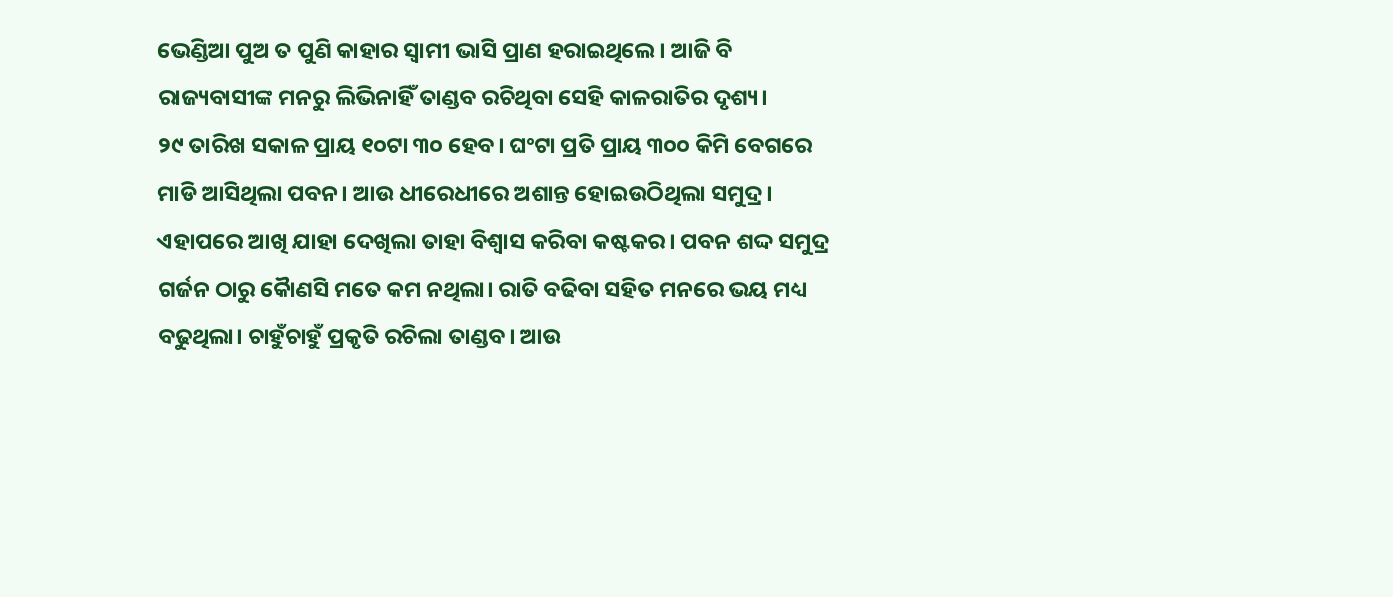ଭେଣ୍ଡିଆ ପୁଅ ତ ପୁଣି କାହାର ସ୍ୱାମୀ ଭାସି ପ୍ରାଣ ହରାଇଥିଲେ। ଆଜି ବି ରାଜ୍ୟବାସୀଙ୍କ ମନରୁ ଲିଭିନାହିଁ ତାଣ୍ଡବ ରଚିଥିବା ସେହି କାଳରାତିର ଦୃଶ୍ୟ।
୨୯ ତାରିଖ ସକାଳ ପ୍ରାୟ ୧୦ଟା ୩୦ ହେବ। ଘଂଟା ପ୍ରତି ପ୍ରାୟ ୩୦୦ କିମି ବେଗରେ ମାଡି ଆସିଥିଲା ପବନ। ଆଉ ଧୀରେଧୀରେ ଅଶାନ୍ତ ହୋଇଉଠିଥିଲା ସମୁଦ୍ର। ଏହାପରେ ଆଖି ଯାହା ଦେଖିଲା ତାହା ବିଶ୍ୱାସ କରିବା କଷ୍ଟକର। ପବନ ଶଦ୍ଦ ସମୁଦ୍ର ଗର୍ଜନ ଠାରୁ କୈାଣସି ମତେ କମ ନଥିଲା। ରାତି ବଢିବା ସହିତ ମନରେ ଭୟ ମଧ୍ୟ ବଢୁଥିଲା। ଚାହୁଁଚାହୁଁ ପ୍ରକୃତି ରଚିଲା ତାଣ୍ଡବ। ଆଉ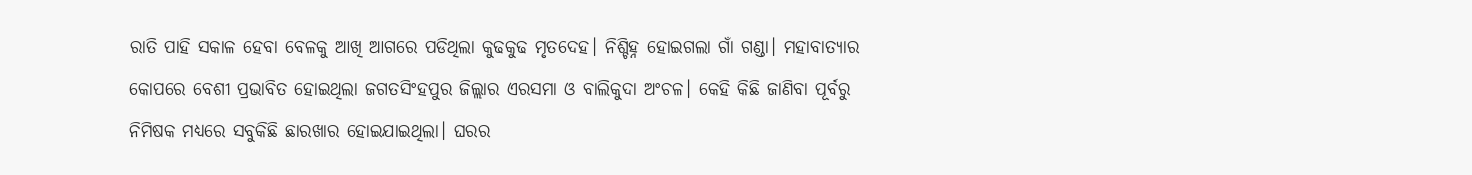ରାତି ପାହି ସକାଳ ହେବା ବେଳକୁ ଆଖି ଆଗରେ ପଡିଥିଲା କୁଢକୁଢ ମୃତଦେହ। ନିଶ୍ଚିହ୍ନ ହୋଇଗଲା ଗାଁ ଗଣ୍ଡା। ମହାବାତ୍ୟାର କୋପରେ ବେଶୀ ପ୍ରଭାବିତ ହୋଇଥିଲା ଜଗତସିଂହପୁର ଜିଲ୍ଲାର ଏରସମା ଓ ବାଲିକୁଦା ଅଂଚଳ। କେହି କିଛି ଜାଣିବା ପୂର୍ବରୁ ନିମିଷକ ମଧ୍ୟରେ ସବୁକିଛି ଛାରଖାର ହୋଇଯାଇଥିଲା। ଘରର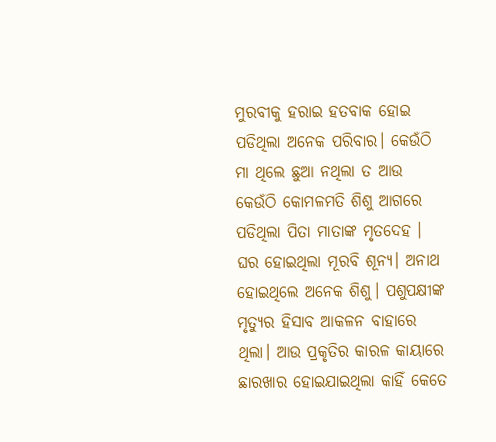ମୁରବୀକୁ ହରାଇ ହତବାକ ହୋଇ ପଡିଥିଲା ଅନେକ ପରିବାର। କେଉଁଠି ମା ଥିଲେ ଛୁଆ ନଥିଲା ତ ଆଉ କେଉଁଠି କୋମଳମତି ଶିଶୁ ଆଗରେ ପଡିଥିଲା ପିତା ମାତାଙ୍କ ମୃତଦେହ । ଘର ହୋଇଥିଲା ମୂରବି ଶୂନ୍ୟ। ଅନାଥ ହୋଇଥିଲେ ଅନେକ ଶିଶୁ। ପଶୁପକ୍ଷୀଙ୍କ ମୃତ୍ୟୁର ହିସାବ ଆକଳନ ବାହାରେ ଥିଲା। ଆଉ ପ୍ରକୃତିର କାରଳ କାୟାରେ ଛାରଖାର ହୋଇଯାଇଥିଲା କାହିଁ କେତେ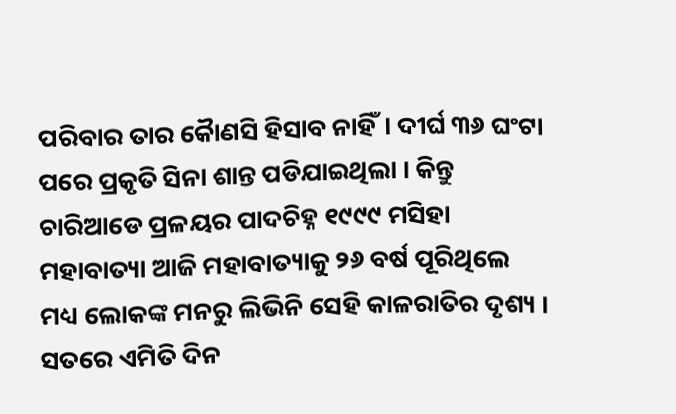ପରିବାର ତାର କୈାଣସି ହିସାବ ନାହିଁ। ଦୀର୍ଘ ୩୬ ଘଂଟା ପରେ ପ୍ରକୃତି ସିନା ଶାନ୍ତ ପଡିଯାଇଥିଲା । କିନ୍ତୁ ଚାରିଆଡେ ପ୍ରଳୟର ପାଦଚିହ୍ନ ୧୯୯୯ ମସିହା ମହାବାତ୍ୟା ଆଜି ମହାବାତ୍ୟାକୁ ୨୬ ବର୍ଷ ପୂରିଥିଲେ ମଧ୍ୟ ଲୋକଙ୍କ ମନରୁ ଲିଭିନି ସେହି କାଳରାତିର ଦୃଶ୍ୟ । ସତରେ ଏମିତି ଦିନ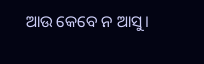ଆଉ କେବେ ନ ଆସୁ।